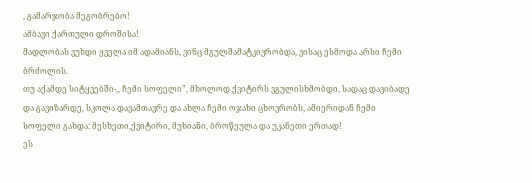, გამარჯობა მეგობრებო!
ამბავი ქართული დროშისა!
მადლობას ვუხდი ყველა იმ ადამიანს, ვინც მგულშამატკივრობდა, ვისაც ესმოდა არსი ჩემი ბრძოლის.
თუ აქამდე სიტყვებში-,, ჩემი სოფელი”, მხოლოდ ქვიტირს ვგულისხმობდი, სადაც დავიბადე და გავიზარდე, სკოლა დავამთავრე და ახლა ჩემი ოჯახი ცხოვრობს, ამიერიდან ჩემი სოფელი გახდა: მესხეთი,ქვიტირი, მუხიანი, ბროწეულა და უკანეთი ერთად!
ეს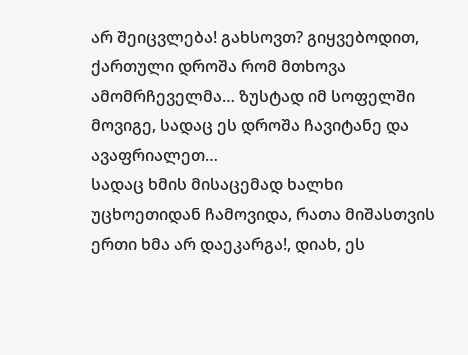არ შეიცვლება! გახსოვთ? გიყვებოდით, ქართული დროშა რომ მთხოვა ამომრჩეველმა… ზუსტად იმ სოფელში მოვიგე, სადაც ეს დროშა ჩავიტანე და ავაფრიალეთ…
სადაც ხმის მისაცემად ხალხი უცხოეთიდან ჩამოვიდა, რათა მიშასთვის ერთი ხმა არ დაეკარგა!, დიახ, ეს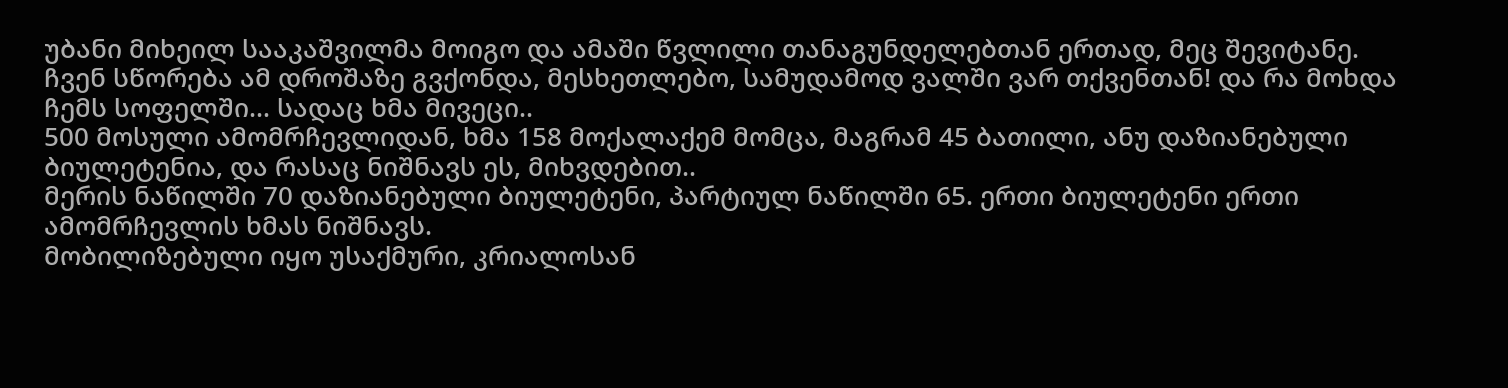უბანი მიხეილ სააკაშვილმა მოიგო და ამაში წვლილი თანაგუნდელებთან ერთად, მეც შევიტანე.
ჩვენ სწორება ამ დროშაზე გვქონდა, მესხეთლებო, სამუდამოდ ვალში ვარ თქვენთან! და რა მოხდა ჩემს სოფელში… სადაც ხმა მივეცი..
500 მოსული ამომრჩევლიდან, ხმა 158 მოქალაქემ მომცა, მაგრამ 45 ბათილი, ანუ დაზიანებული ბიულეტენია, და რასაც ნიშნავს ეს, მიხვდებით..
მერის ნაწილში 70 დაზიანებული ბიულეტენი, პარტიულ ნაწილში 65. ერთი ბიულეტენი ერთი ამომრჩევლის ხმას ნიშნავს.
მობილიზებული იყო უსაქმური, კრიალოსან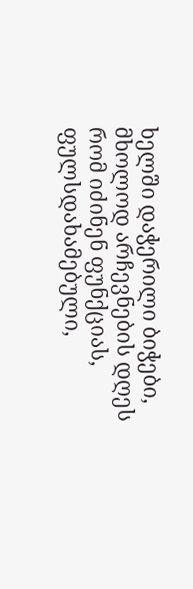ხელში დაჭერილი ბიჭები, მხოლოდ არჩევნების დღეს რომ იძინენ ფუნქციას, ფულსდახამებული,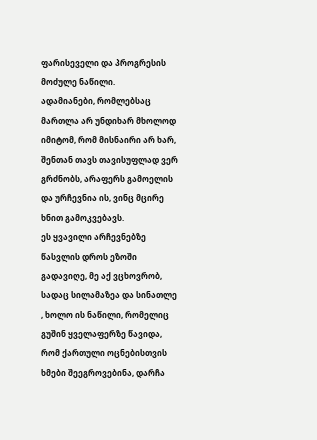ფარისეველი და პროგრესის მოძულე ნაწილი.
ადამიანები, რომლებსაც მართლა არ უნდიხარ მხოლოდ იმიტომ, რომ მისნაირი არ ხარ, შენთან თავს თავისუფლად ვერ გრძნობს, არაფერს გამოელის და ურჩევნია ის, ვინც მცირე ხნით გამოკვებავს.
ეს ყვავილი არჩევნებზე წასვლის დროს ეზოში გადავიღე, მე აქ ვცხოვრობ, სადაც სილამაზეა და სინათლე , ხოლო ის ნაწილი, რომელიც გუშინ ყველაფერზე წავიდა, რომ ქართული ოცნებისთვის ხმები შეეგროვებინა, დარჩა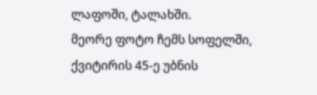ლაფოში, ტალახში.
მეორე ფოტო ჩემს სოფელში, ქვიტირის 45-ე უბნის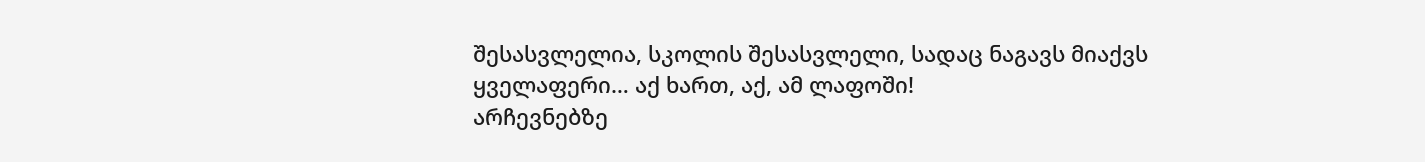შესასვლელია, სკოლის შესასვლელი, სადაც ნაგავს მიაქვს ყველაფერი… აქ ხართ, აქ, ამ ლაფოში!
არჩევნებზე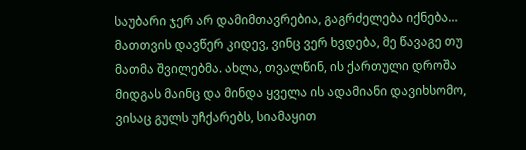საუბარი ჯერ არ დამიმთავრებია, გაგრძელება იქნება…
მათთვის დავწერ კიდევ, ვინც ვერ ხვდება, მე წავაგე თუ მათმა შვილებმა. ახლა, თვალწინ, ის ქართული დროშა მიდგას მაინც და მინდა ყველა ის ადამიანი დავიხსომო, ვისაც გულს უჩქარებს, სიამაყით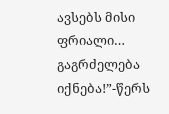ავსებს მისი ფრიალი…
გაგრძელება იქნება!”-წერს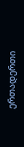ერთადერთი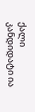ქალი კანდიდატი ია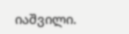იაშვილი.